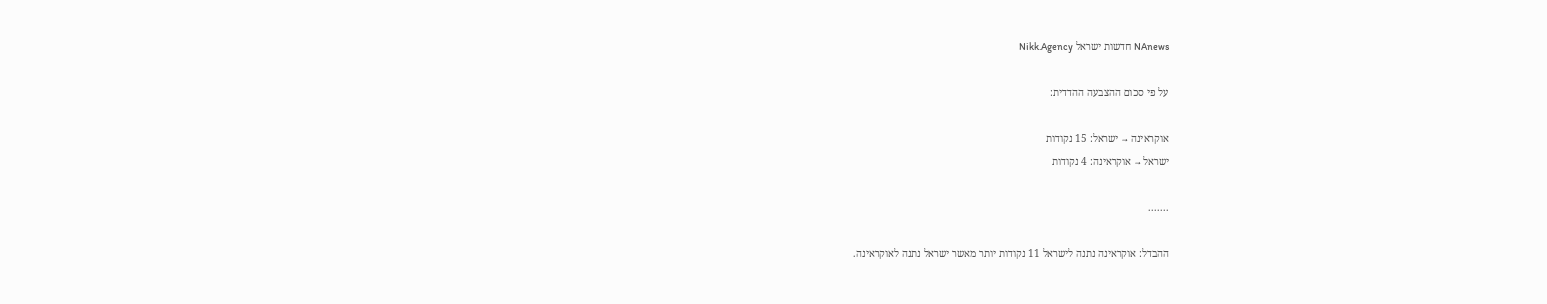NAnews חדשות ישראל Nikk.Agency

על פי סכום ההצבעה ההדדית:

אוקראינה → ישראל: 15 נקודות
ישראל → אוקראינה: 4 נקודות

.......

ההבדל: אוקראינה נתנה לישראל 11 נקודות יותר מאשר ישראל נתנה לאוקראינה.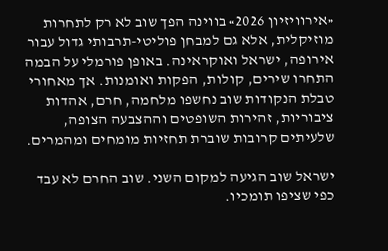«אירוויזיון 2026» בווינה הפך שוב לא רק לתחרות מוזיקלית, אלא גם למבחן פוליטי-תרבותי גדול עבור אירופה, ישראל ואוקראינה. באופן פורמלי על הבמה התחרו שירים, קולות, הפקות ואומנות. אך מאחורי טבלת הנקודות שוב נחשפו מלחמה, חרם, אהדות ציבוריות, זהירות השופטים וההצבעה הצופה, שלעיתים קרובות שוברת תחזיות מומחים ומהמרים.

ישראל שוב הגיעה למקום השני. שוב החרם לא עבד כפי שציפו תומכיו.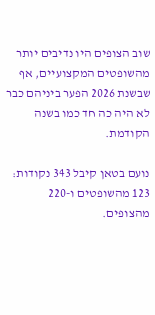שוב הצופים היו נדיבים יותר מהשופטים המקצועיים, אף שבשנת 2026 הפער ביניהם כבר לא היה כה חד כמו בשנה הקודמת.

נועם בטאן קיבל 343 נקודות: 123 מהשופטים ו-220 מהצופים.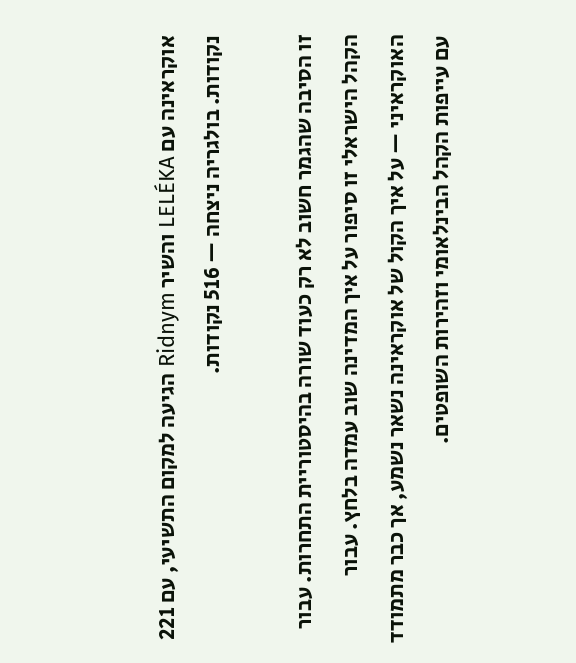אוקראינה עם LELÉKA והשיר Ridnym הגיעה למקום התשיעי, עם 221 נקודות. בולגריה ניצחה — 516 נקודות.

זו הסיבה שהגמר חשוב לא רק כעוד שורה בהיסטוריית התחרות. עבור הקהל הישראלי זו סיפור על איך המדינה שוב עמדה בלחץ. עבור האוקראיני — על איך הקול של אוקראינה נשאר נשמע, אך כבר מתמודד עם עייפות הקהל הבינלאומי וזהירות השופטים.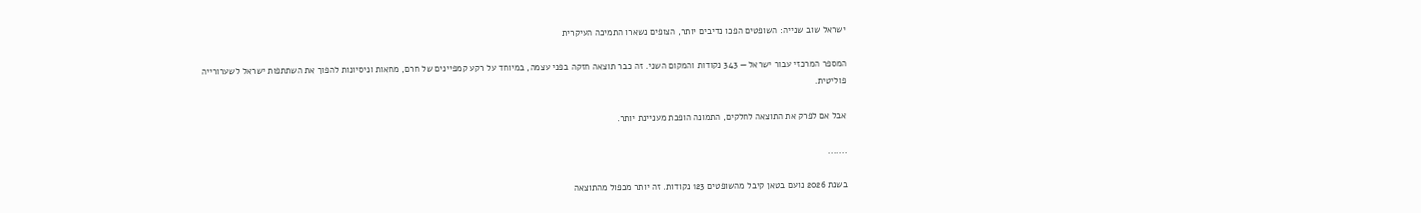ישראל שוב שנייה: השופטים הפכו נדיבים יותר, הצופים נשארו התמיכה העיקרית

המספר המרכזי עבור ישראל — 343 נקודות והמקום השני. זה כבר תוצאה חזקה בפני עצמה, במיוחד על רקע קמפיינים של חרם, מחאות וניסיונות להפוך את השתתפות ישראל לשערורייה פוליטית.

אבל אם לפרק את התוצאה לחלקים, התמונה הופכת מעניינת יותר.

.......

בשנת 2026 נועם בטאן קיבל מהשופטים 123 נקודות. זה יותר מכפול מהתוצאה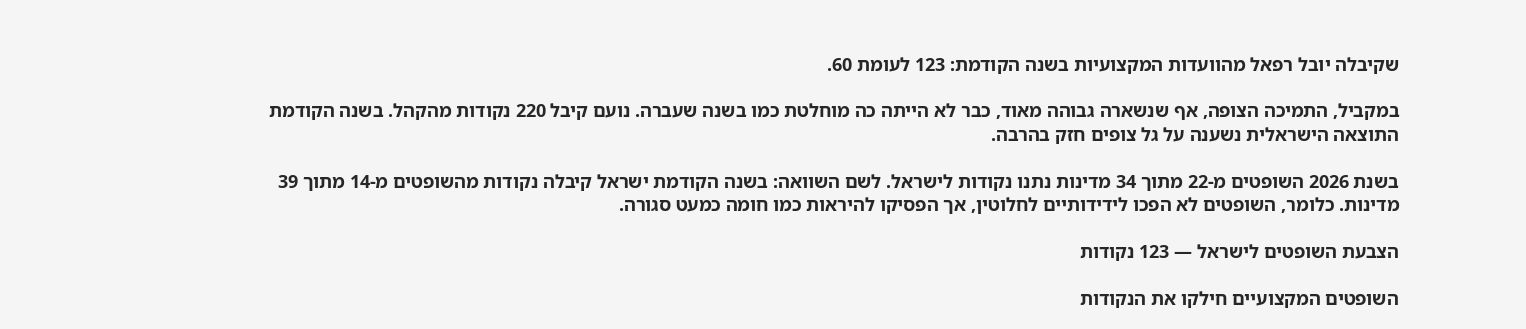שקיבלה יובל רפאל מהוועדות המקצועיות בשנה הקודמת: 123 לעומת 60.

במקביל, התמיכה הצופה, אף שנשארה גבוהה מאוד, כבר לא הייתה כה מוחלטת כמו בשנה שעברה. נועם קיבל 220 נקודות מהקהל. בשנה הקודמת התוצאה הישראלית נשענה על גל צופים חזק בהרבה.

בשנת 2026 השופטים מ-22 מתוך 34 מדינות נתנו נקודות לישראל. לשם השוואה: בשנה הקודמת ישראל קיבלה נקודות מהשופטים מ-14 מתוך 39 מדינות. כלומר, השופטים לא הפכו לידידותיים לחלוטין, אך הפסיקו להיראות כמו חומה כמעט סגורה.

הצבעת השופטים לישראל — 123 נקודות

השופטים המקצועיים חילקו את הנקודות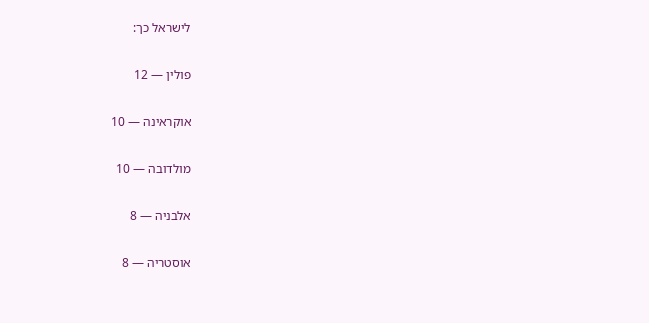לישראל כך:

פולין — 12

אוקראינה — 10

מולדובה — 10

אלבניה — 8

אוסטריה — 8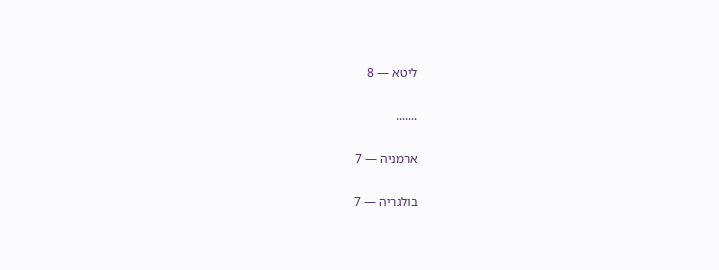ליטא — 8

.......

ארמניה — 7

בולגריה — 7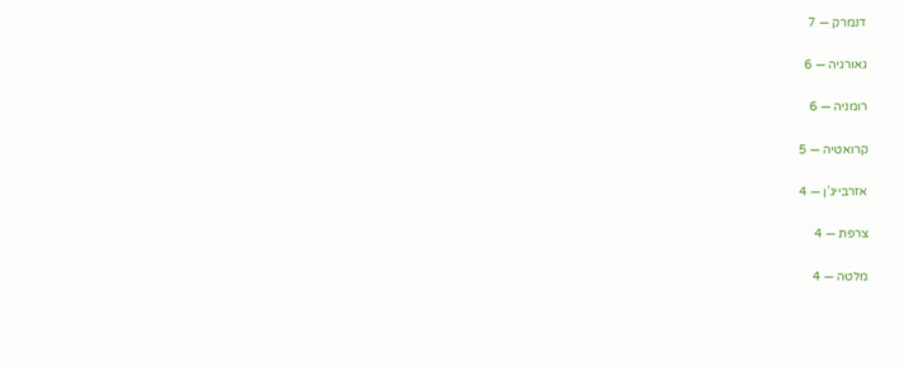דנמרק — 7

גאורגיה — 6

רומניה — 6

קרואטיה — 5

אזרבייג’ן — 4

צרפת — 4

מלטה — 4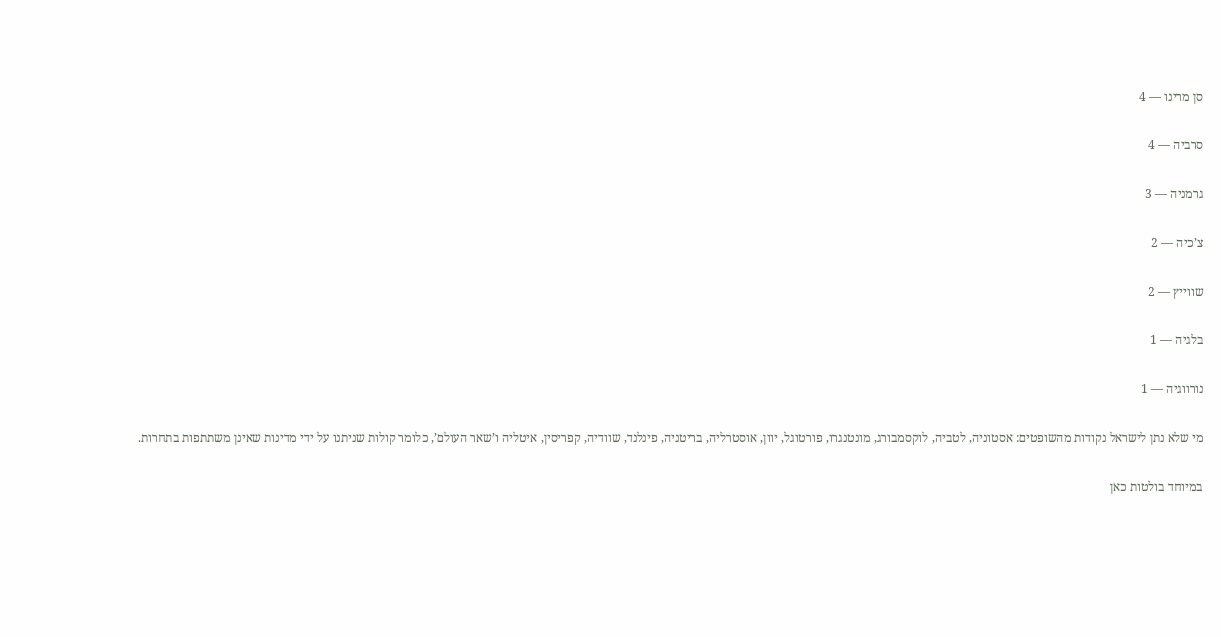סן מרינו — 4

סרביה — 4

גרמניה — 3

צ’כיה — 2

שווייץ — 2

בלגיה — 1

נורווגיה — 1

מי שלא נתן לישראל נקודות מהשופטים: אסטוניה, לטביה, לוקסמבורג, מונטנגרו, פורטוגל, יוון, אוסטרליה, בריטניה, פינלנד, שוודיה, קפריסין, איטליה ו’שאר העולם’, כלומר קולות שניתנו על ידי מדינות שאינן משתתפות בתחרות.

במיוחד בולטות כאן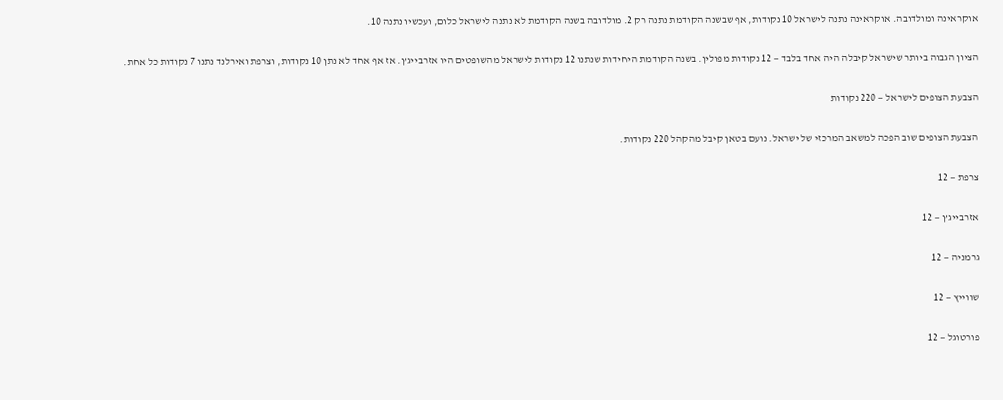אוקראינה ומולדובה. אוקראינה נתנה לישראל 10 נקודות, אף שבשנה הקודמת נתנה רק 2. מולדובה בשנה הקודמת לא נתנה לישראל כלום, ועכשיו נתנה 10.

הציון הגבוה ביותר שישראל קיבלה היה אחד בלבד — 12 נקודות מפולין. בשנה הקודמת היחידות שנתנו 12 נקודות לישראל מהשופטים היו אזרבייג’ן. אז אף אחד לא נתן 10 נקודות, וצרפת ואירלנד נתנו 7 נקודות כל אחת.

הצבעת הצופים לישראל — 220 נקודות

הצבעת הצופים שוב הפכה למשאב המרכזי של ישראל. נועם בטאן קיבל מהקהל 220 נקודות.

צרפת — 12

אזרבייג’ן — 12

גרמניה — 12

שווייץ — 12

פורטוגל — 12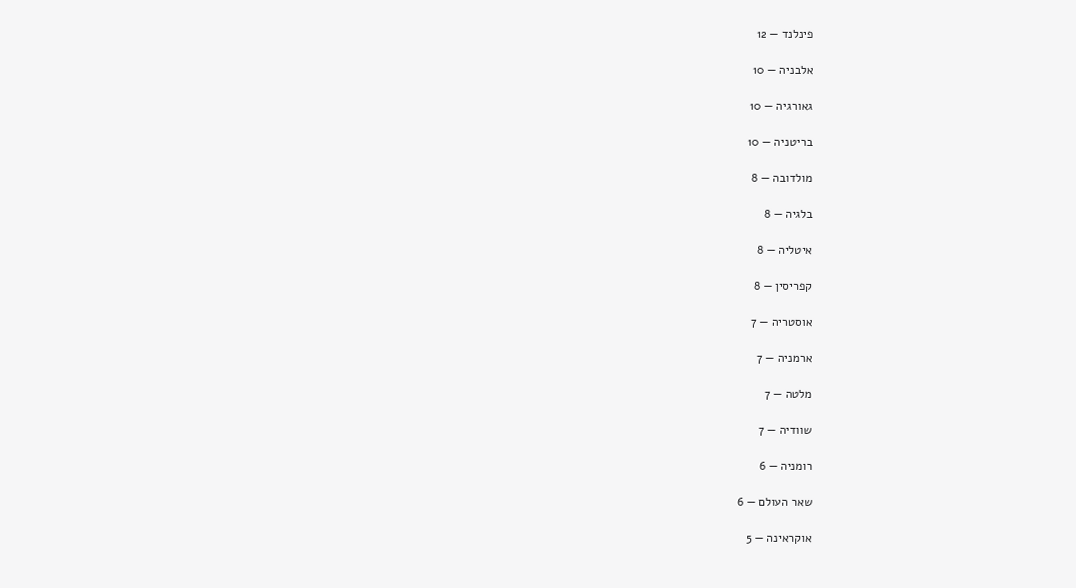פינלנד — 12

אלבניה — 10

גאורגיה — 10

בריטניה — 10

מולדובה — 8

בלגיה — 8

איטליה — 8

קפריסין — 8

אוסטריה — 7

ארמניה — 7

מלטה — 7

שוודיה — 7

רומניה — 6

שאר העולם — 6

אוקראינה — 5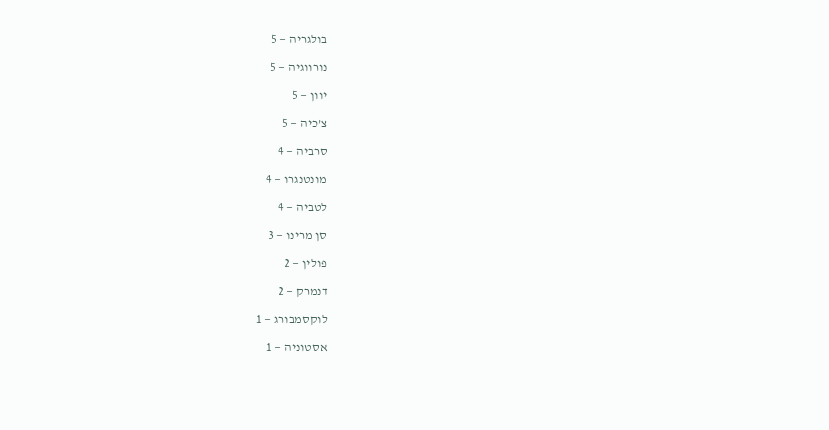בולגריה — 5

נורווגיה — 5

יוון — 5

צ’כיה — 5

סרביה — 4

מונטנגרו — 4

לטביה — 4

סן מרינו — 3

פולין — 2

דנמרק — 2

לוקסמבורג — 1

אסטוניה — 1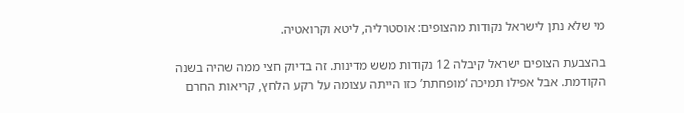מי שלא נתן לישראל נקודות מהצופים: אוסטרליה, ליטא וקרואטיה.

בהצבעת הצופים ישראל קיבלה 12 נקודות משש מדינות. זה בדיוק חצי ממה שהיה בשנה הקודמת. אבל אפילו תמיכה ‘מופחתת’ כזו הייתה עצומה על רקע הלחץ, קריאות החרם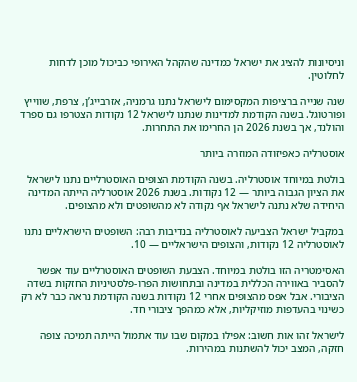וניסיונות להציג את ישראל כמדינה שהקהל האירופי כביכול מוכן לדחות לחלוטין.

שנה שנייה ברציפות המקסימום לישראל נתנו גרמניה, אזרבייג’ן, צרפת, שווייץ ופורטוגל. בשנה הקודמת למדינות שנתנו לישראל 12 נקודות הצטרפו גם ספרד והולנד, אך בשנת 2026 הן החרימו את התחרות.

אוסטרליה כאפיזודה המוזרה ביותר

בולטת במיוחד אוסטרליה. בשנה הקודמת הצופים האוסטרליים נתנו לישראל את הציון הגבוה ביותר — 12 נקודות. בשנת 2026 אוסטרליה הייתה המדינה היחידה שלא נתנה לישראל אף נקודה לא מהשופטים ולא מהצופים.

במקביל ישראל הצביעה לאוסטרליה בנדיבות רבה: השופטים הישראליים נתנו לאוסטרליה 12 נקודות, והצופים הישראליים — 10.

האסימטריה הזו בולטת במיוחד. הצבעת השופטים האוסטרליים עוד אפשר להסביר באווירה הכללית במדינה ובתחושות הפרו-פלסטיניות החזקות בשדה הציבורי. אבל אפס מהצופים אחרי 12 נקודות בשנה הקודמת נראה כבר לא רק כשינוי בהעדפות מוזיקליות, אלא כמהפך ציבורי חד.

לישראל זהו אות חשוב: אפילו במקום שבו עוד אתמול הייתה תמיכה צופה חזקה, המצב יכול להשתנות במהירות.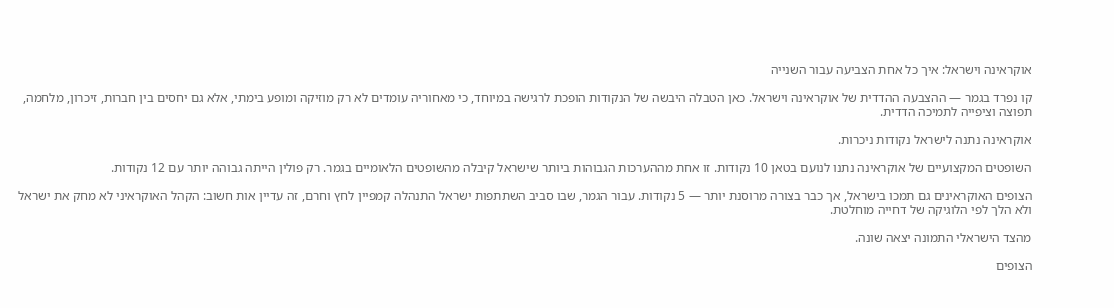אוקראינה וישראל: איך כל אחת הצביעה עבור השנייה

קו נפרד בגמר — ההצבעה ההדדית של אוקראינה וישראל. כאן הטבלה היבשה של הנקודות הופכת לרגישה במיוחד, כי מאחוריה עומדים לא רק מוזיקה ומופע בימתי, אלא גם יחסים בין חברות, זיכרון, מלחמה, תפוצה וציפייה לתמיכה הדדית.

אוקראינה נתנה לישראל נקודות ניכרות.

השופטים המקצועיים של אוקראינה נתנו לנועם בטאן 10 נקודות. זו אחת מההערכות הגבוהות ביותר שישראל קיבלה מהשופטים הלאומיים בגמר. רק פולין הייתה גבוהה יותר עם 12 נקודות.

הצופים האוקראינים גם תמכו בישראל, אך כבר בצורה מרוסנת יותר — 5 נקודות. עבור הגמר, שבו סביב השתתפות ישראל התנהלה קמפיין לחץ וחרם, זה עדיין אות חשוב: הקהל האוקראיני לא מחק את ישראל ולא הלך לפי הלוגיקה של דחייה מוחלטת.

מהצד הישראלי התמונה יצאה שונה.

הצופים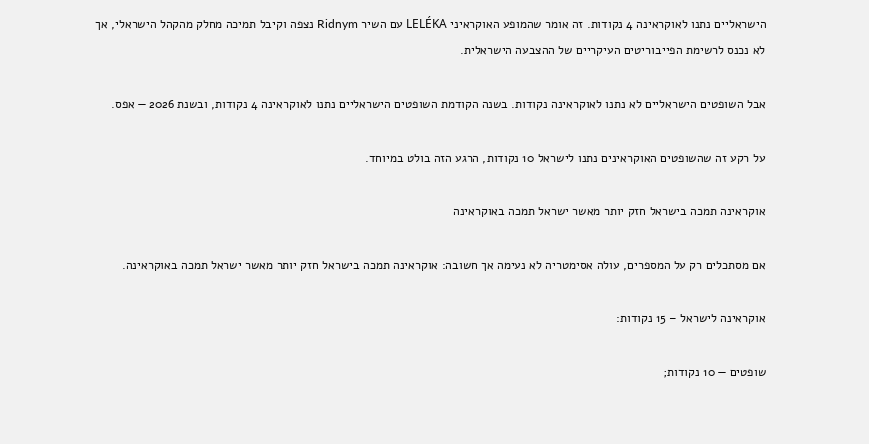הישראליים נתנו לאוקראינה 4 נקודות. זה אומר שהמופע האוקראיני LELÉKA עם השיר Ridnym נצפה וקיבל תמיכה מחלק מהקהל הישראלי, אך לא נכנס לרשימת הפייבוריטים העיקריים של ההצבעה הישראלית.

אבל השופטים הישראליים לא נתנו לאוקראינה נקודות. בשנה הקודמת השופטים הישראליים נתנו לאוקראינה 4 נקודות, ובשנת 2026 — אפס.

על רקע זה שהשופטים האוקראינים נתנו לישראל 10 נקודות, הרגע הזה בולט במיוחד.

אוקראינה תמכה בישראל חזק יותר מאשר ישראל תמכה באוקראינה

אם מסתכלים רק על המספרים, עולה אסימטריה לא נעימה אך חשובה: אוקראינה תמכה בישראל חזק יותר מאשר ישראל תמכה באוקראינה.

אוקראינה לישראל – 15 נקודות:

שופטים — 10 נקודות;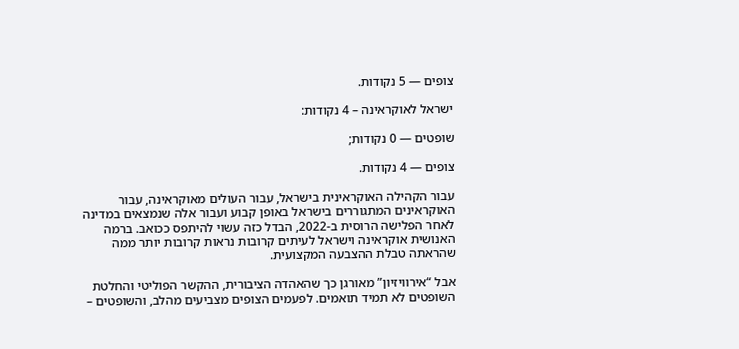צופים — 5 נקודות.

ישראל לאוקראינה – 4 נקודות:

שופטים — 0 נקודות;

צופים — 4 נקודות.

עבור הקהילה האוקראינית בישראל, עבור העולים מאוקראינה, עבור האוקראינים המתגוררים בישראל באופן קבוע ועבור אלה שנמצאים במדינה לאחר הפלישה הרוסית ב-2022, הבדל כזה עשוי להיתפס ככואב. ברמה האנושית אוקראינה וישראל לעיתים קרובות נראות קרובות יותר ממה שהראתה טבלת ההצבעה המקצועית.

אבל “אירוויזיון” מאורגן כך שהאהדה הציבורית, ההקשר הפוליטי והחלטת השופטים לא תמיד תואמים. לפעמים הצופים מצביעים מהלב, והשופטים –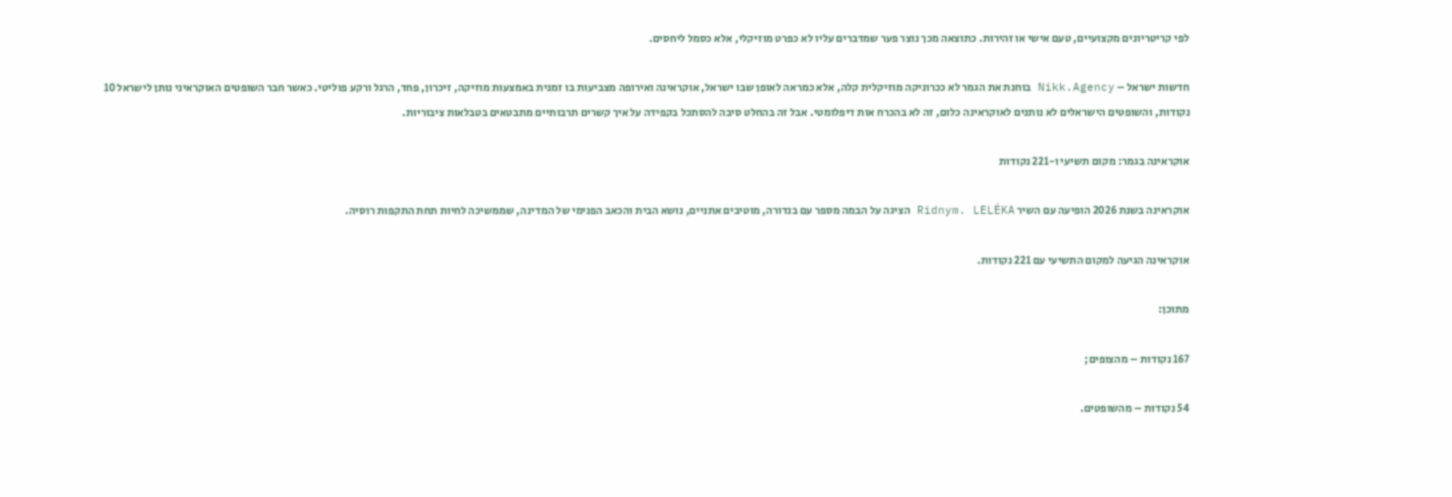לפי קריטריונים מקצועיים, טעם אישי או זהירות. כתוצאה מכך נוצר פער שמדברים עליו לא כפרט מוזיקלי, אלא כסמל ליחסים.

חדשות ישראל – Nikk.Agency בוחנת את הגמר לא ככרוניקה מוזיקלית קלה, אלא כמראה לאופן שבו ישראל, אוקראינה ואירופה מצביעות בו זמנית באמצעות מוזיקה, זיכרון, פחד, הרגל ורקע פוליטי. כאשר חבר השופטים האוקראיני נותן לישראל 10 נקודות, והשופטים הישראלים לא נותנים לאוקראינה כלום, זה לא בהכרח אות דיפלומטי. אבל זה בהחלט סיבה להסתכל בקפידה על איך קשרים תרבותיים מתבטאים בטבלאות ציבוריות.

אוקראינה בגמר: מקום תשיעי ו-221 נקודות

אוקראינה בשנת 2026 הופיעה עם השיר Ridnym. LELÉKA הציגה על הבמה מספר עם בנדורה, מוטיבים אתניים, נושא הבית והכאב הפנימי של המדינה, שממשיכה לחיות תחת התקפות רוסיה.

אוקראינה הגיעה למקום התשיעי עם 221 נקודות.

מתוכן:

167 נקודות – מהצופים;

54 נקודות – מהשופטים.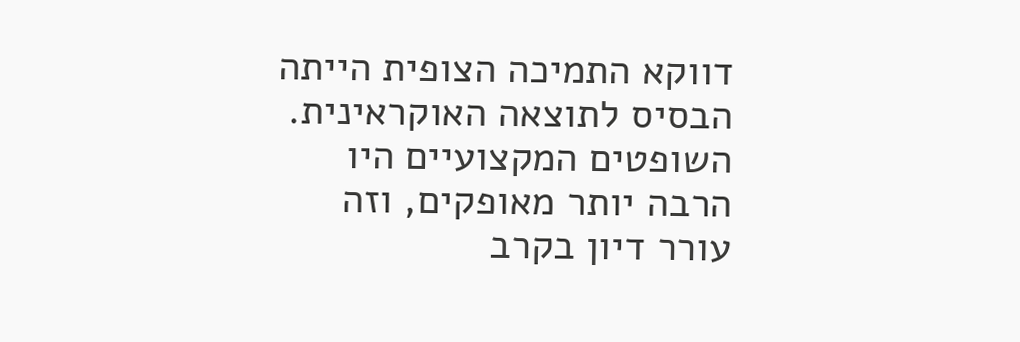דווקא התמיכה הצופית הייתה הבסיס לתוצאה האוקראינית. השופטים המקצועיים היו הרבה יותר מאופקים, וזה עורר דיון בקרב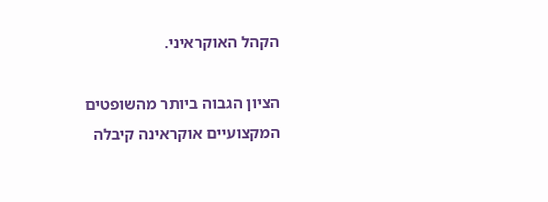הקהל האוקראיני.

הציון הגבוה ביותר מהשופטים המקצועיים אוקראינה קיבלה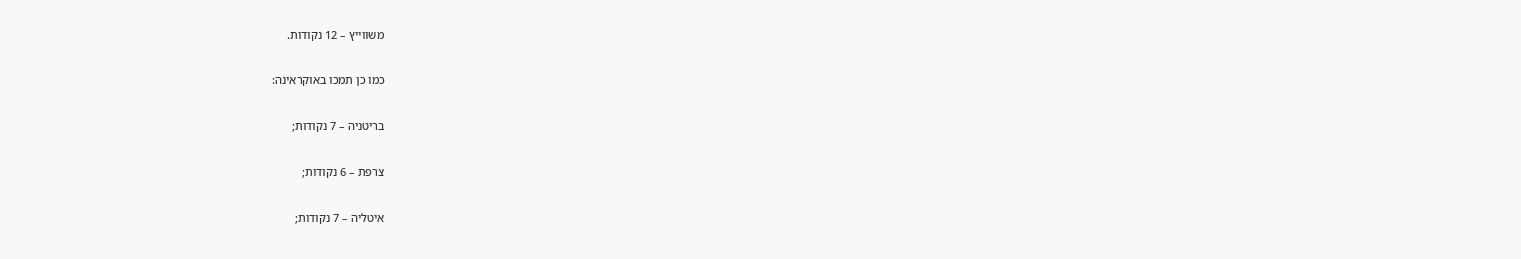משווייץ – 12 נקודות.

כמו כן תמכו באוקראינה:

בריטניה – 7 נקודות;

צרפת – 6 נקודות;

איטליה – 7 נקודות;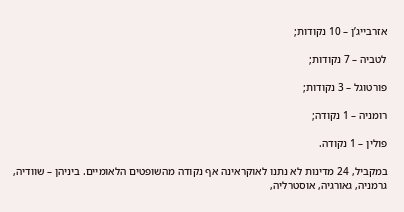אזרבייג’ן – 10 נקודות;

לטביה – 7 נקודות;

פורטוגל – 3 נקודות;

רומניה – 1 נקודה;

פולין – 1 נקודה.

במקביל, 24 מדינות לא נתנו לאוקראינה אף נקודה מהשופטים הלאומיים. ביניהן – שוודיה, גרמניה, גאורגיה, אוסטרליה,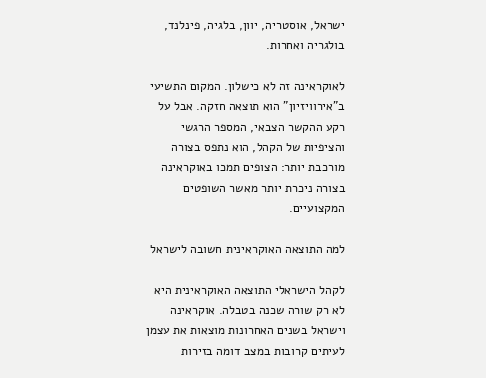ישראל, אוסטריה, יוון, בלגיה, פינלנד, בולגריה ואחרות.

לאוקראינה זה לא כישלון. המקום התשיעי ב”אירוויזיון” הוא תוצאה חזקה. אבל על רקע ההקשר הצבאי, המספר הרגשי והציפיות של הקהל, הוא נתפס בצורה מורכבת יותר: הצופים תמכו באוקראינה בצורה ניכרת יותר מאשר השופטים המקצועיים.

למה התוצאה האוקראינית חשובה לישראל

לקהל הישראלי התוצאה האוקראינית היא לא רק שורה שכנה בטבלה. אוקראינה וישראל בשנים האחרונות מוצאות את עצמן לעיתים קרובות במצב דומה בזירות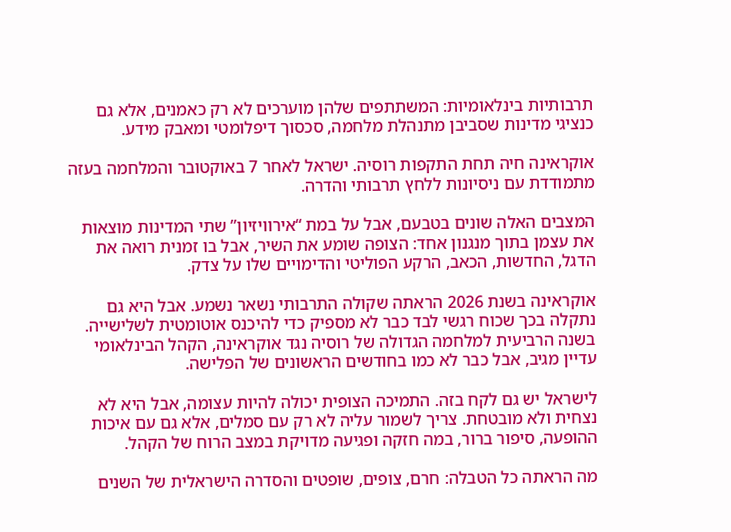תרבותיות בינלאומיות: המשתתפים שלהן מוערכים לא רק כאמנים, אלא גם כנציגי מדינות שסביבן מתנהלת מלחמה, סכסוך דיפלומטי ומאבק מידע.

אוקראינה חיה תחת התקפות רוסיה. ישראל לאחר 7 באוקטובר והמלחמה בעזה מתמודדת עם ניסיונות ללחץ תרבותי והדרה.

המצבים האלה שונים בטבעם, אבל על במת “אירוויזיון” שתי המדינות מוצאות את עצמן בתוך מנגנון אחד: הצופה שומע את השיר, אבל בו זמנית רואה את הדגל, החדשות, הכאב, הרקע הפוליטי והדימויים שלו על צדק.

אוקראינה בשנת 2026 הראתה שקולה התרבותי נשאר נשמע. אבל היא גם נתקלה בכך שכוח רגשי לבד כבר לא מספיק כדי להיכנס אוטומטית לשלישייה. בשנה הרביעית למלחמה הגדולה של רוסיה נגד אוקראינה, הקהל הבינלאומי עדיין מגיב, אבל כבר לא כמו בחודשים הראשונים של הפלישה.

לישראל יש גם לקח בזה. התמיכה הצופית יכולה להיות עצומה, אבל היא לא נצחית ולא מובטחת. צריך לשמור עליה לא רק עם סמלים, אלא גם עם איכות ההופעה, סיפור ברור, במה חזקה ופגיעה מדויקת במצב הרוח של הקהל.

מה הראתה כל הטבלה: חרם, צופים, שופטים והסדרה הישראלית של השנים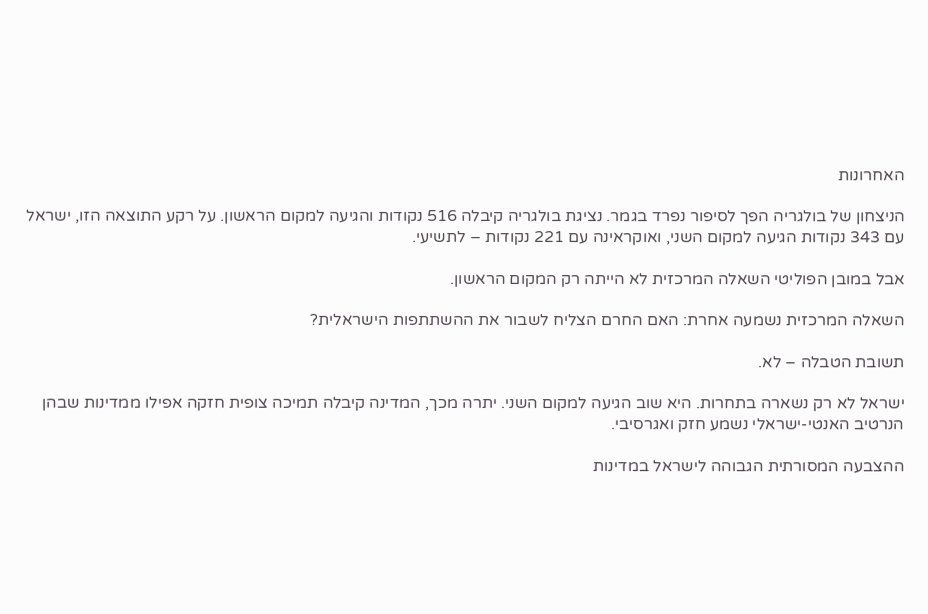האחרונות

הניצחון של בולגריה הפך לסיפור נפרד בגמר. נציגת בולגריה קיבלה 516 נקודות והגיעה למקום הראשון. על רקע התוצאה הזו, ישראל עם 343 נקודות הגיעה למקום השני, ואוקראינה עם 221 נקודות – לתשיעי.

אבל במובן הפוליטי השאלה המרכזית לא הייתה רק המקום הראשון.

השאלה המרכזית נשמעה אחרת: האם החרם הצליח לשבור את ההשתתפות הישראלית?

תשובת הטבלה – לא.

ישראל לא רק נשארה בתחרות. היא שוב הגיעה למקום השני. יתרה מכך, המדינה קיבלה תמיכה צופית חזקה אפילו ממדינות שבהן הנרטיב האנטי-ישראלי נשמע חזק ואגרסיבי.

ההצבעה המסורתית הגבוהה לישראל במדינות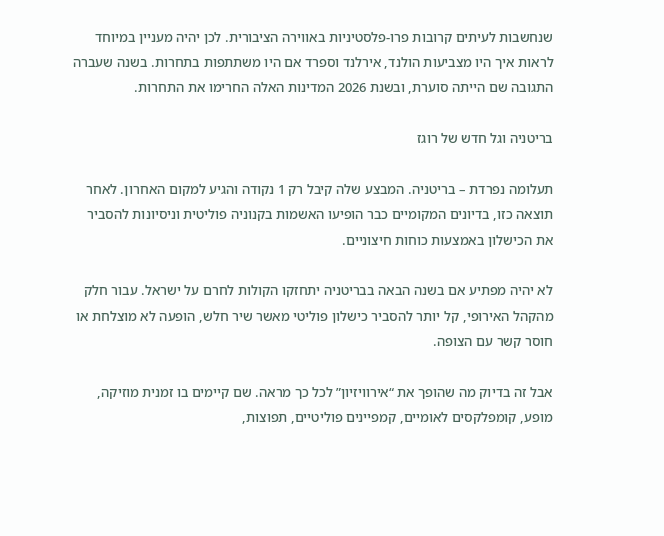שנחשבות לעיתים קרובות פרו-פלסטיניות באווירה הציבורית. לכן יהיה מעניין במיוחד לראות איך היו מצביעות הולנד, אירלנד וספרד אם היו משתתפות בתחרות. בשנה שעברה התגובה שם הייתה סוערת, ובשנת 2026 המדינות האלה החרימו את התחרות.

בריטניה וגל חדש של רוגז

תעלומה נפרדת – בריטניה. המבצע שלה קיבל רק 1 נקודה והגיע למקום האחרון. לאחר תוצאה כזו, בדיונים המקומיים כבר הופיעו האשמות בקנוניה פוליטית וניסיונות להסביר את הכישלון באמצעות כוחות חיצוניים.

לא יהיה מפתיע אם בשנה הבאה בבריטניה יתחזקו הקולות לחרם על ישראל. עבור חלק מהקהל האירופי, קל יותר להסביר כישלון פוליטי מאשר שיר חלש, הופעה לא מוצלחת או חוסר קשר עם הצופה.

אבל זה בדיוק מה שהופך את “אירוויזיון” לכל כך מראה. שם קיימים בו זמנית מוזיקה, מופע, קומפלקסים לאומיים, קמפיינים פוליטיים, תפוצות,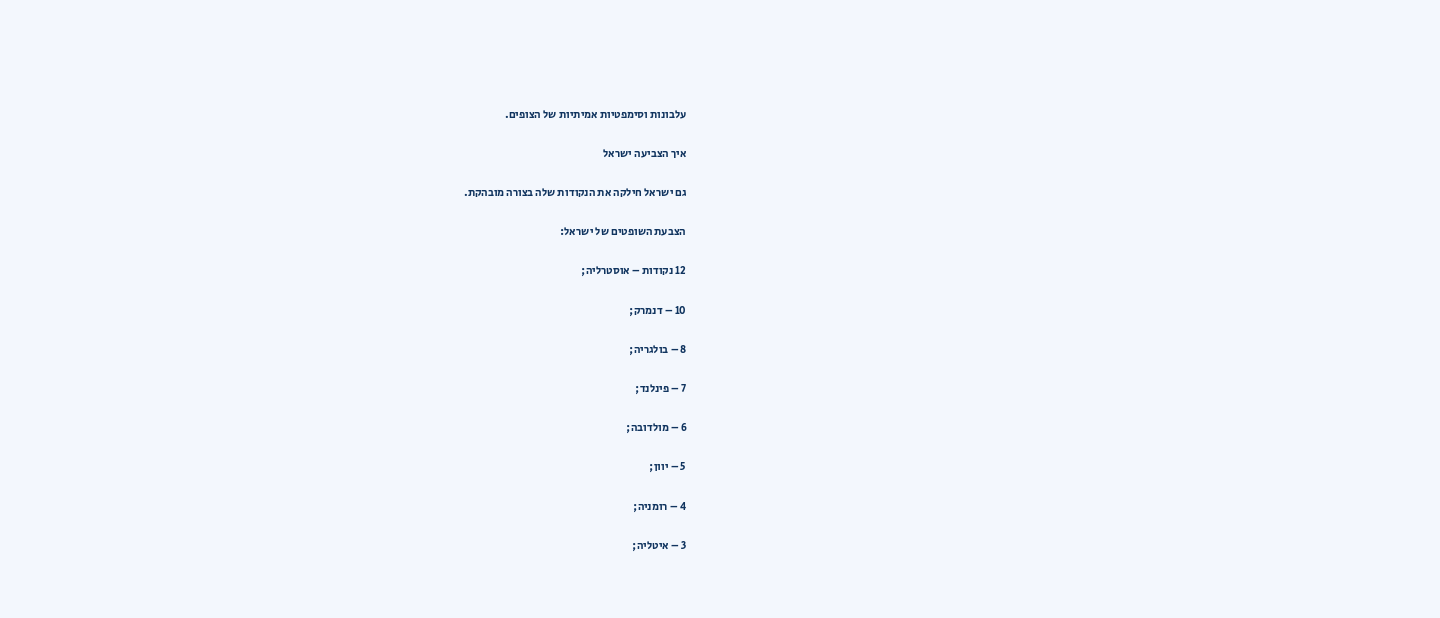עלבונות וסימפטיות אמיתיות של הצופים.

איך הצביעה ישראל

גם ישראל חילקה את הנקודות שלה בצורה מובהקת.

הצבעת השופטים של ישראל:

12 נקודות – אוסטרליה;

10 – דנמרק;

8 – בולגריה;

7 – פינלנד;

6 – מולדובה;

5 – יוון;

4 – רומניה;

3 – איטליה;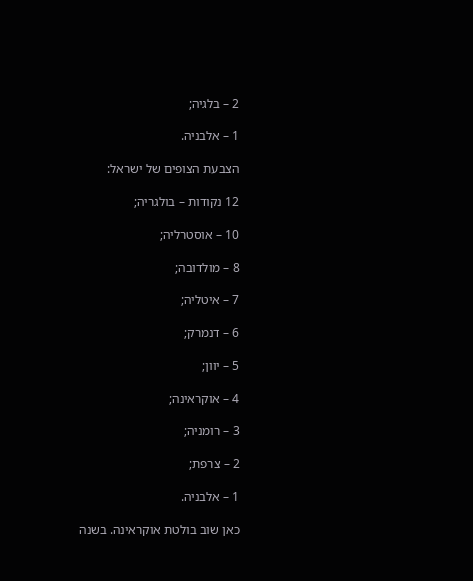2 – בלגיה;

1 – אלבניה.

הצבעת הצופים של ישראל:

12 נקודות – בולגריה;

10 – אוסטרליה;

8 – מולדובה;

7 – איטליה;

6 – דנמרק;

5 – יוון;

4 – אוקראינה;

3 – רומניה;

2 – צרפת;

1 – אלבניה.

כאן שוב בולטת אוקראינה. בשנה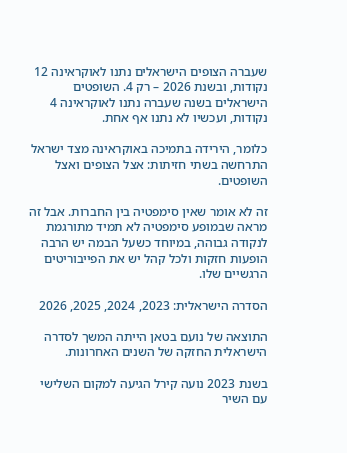שעברה הצופים הישראלים נתנו לאוקראינה 12 נקודות, ובשנת 2026 – רק 4. השופטים הישראלים בשנה שעברה נתנו לאוקראינה 4 נקודות, ועכשיו לא נתנו אף אחת.

כלומר, הירידה בתמיכה באוקראינה מצד ישראל התרחשה בשתי חזיתות: אצל הצופים ואצל השופטים.

זה לא אומר שאין סימפטיה בין החברות. אבל זה מראה שבמופע סימפטיה לא תמיד מתורגמת לנקודה גבוהה, במיוחד כשעל הבמה יש הרבה הופעות חזקות ולכל קהל יש את הפייבוריטים הרגשיים שלו.

הסדרה הישראלית: 2023, 2024, 2025, 2026

התוצאה של נועם בטאן הייתה המשך לסדרה הישראלית החזקה של השנים האחרונות.

בשנת 2023 נועה קירל הגיעה למקום השלישי עם השיר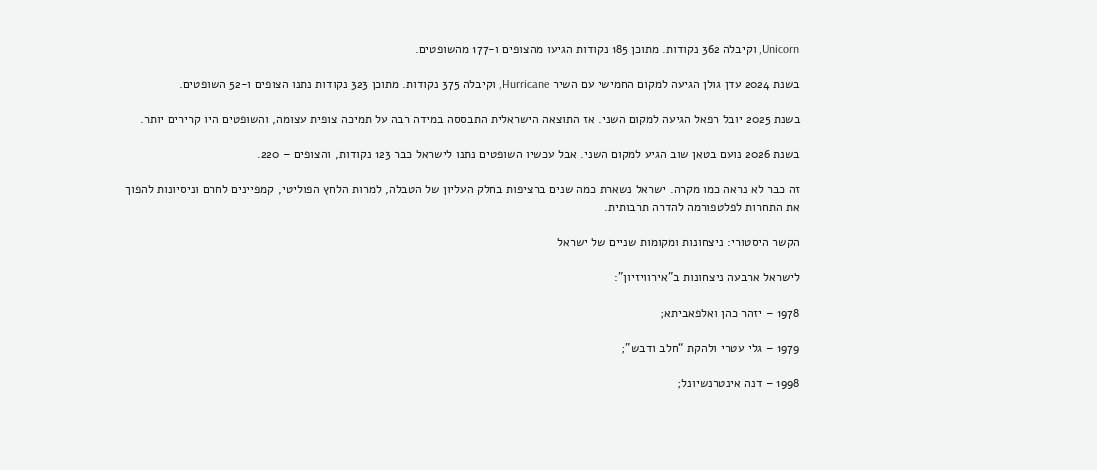Unicorn, וקיבלה 362 נקודות. מתוכן 185 נקודות הגיעו מהצופים ו-177 מהשופטים.

בשנת 2024 עדן גולן הגיעה למקום החמישי עם השיר Hurricane, וקיבלה 375 נקודות. מתוכן 323 נקודות נתנו הצופים ו-52 השופטים.

בשנת 2025 יובל רפאל הגיעה למקום השני. אז התוצאה הישראלית התבססה במידה רבה על תמיכה צופית עצומה, והשופטים היו קרירים יותר.

בשנת 2026 נועם בטאן שוב הגיע למקום השני. אבל עכשיו השופטים נתנו לישראל כבר 123 נקודות, והצופים – 220.

זה כבר לא נראה כמו מקרה. ישראל נשארת כמה שנים ברציפות בחלק העליון של הטבלה, למרות הלחץ הפוליטי, קמפיינים לחרם וניסיונות להפוך את התחרות לפלטפורמה להדרה תרבותית.

הקשר היסטורי: ניצחונות ומקומות שניים של ישראל

לישראל ארבעה ניצחונות ב”אירוויזיון”:

1978 – יזהר כהן ואלפאביתא;

1979 – גלי עטרי ולהקת “חלב ודבש”;

1998 – דנה אינטרנשיונל;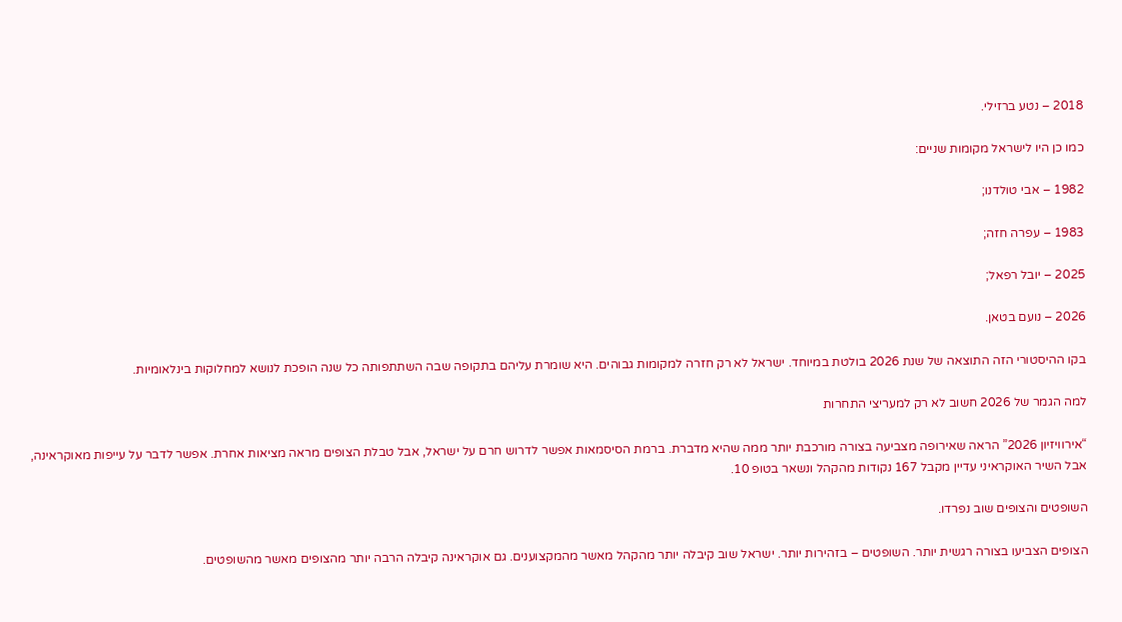2018 – נטע ברזילי.

כמו כן היו לישראל מקומות שניים:

1982 – אבי טולדנו;

1983 – עפרה חזה;

2025 – יובל רפאל;

2026 – נועם בטאן.

בקו ההיסטורי הזה התוצאה של שנת 2026 בולטת במיוחד. ישראל לא רק חזרה למקומות גבוהים. היא שומרת עליהם בתקופה שבה השתתפותה כל שנה הופכת לנושא למחלוקות בינלאומיות.

למה הגמר של 2026 חשוב לא רק למעריצי התחרות

“אירוויזיון 2026” הראה שאירופה מצביעה בצורה מורכבת יותר ממה שהיא מדברת. ברמת הסיסמאות אפשר לדרוש חרם על ישראל, אבל טבלת הצופים מראה מציאות אחרת. אפשר לדבר על עייפות מאוקראינה, אבל השיר האוקראיני עדיין מקבל 167 נקודות מהקהל ונשאר בטופ 10.

השופטים והצופים שוב נפרדו.

הצופים הצביעו בצורה רגשית יותר. השופטים – בזהירות יותר. ישראל שוב קיבלה יותר מהקהל מאשר מהמקצוענים. גם אוקראינה קיבלה הרבה יותר מהצופים מאשר מהשופטים.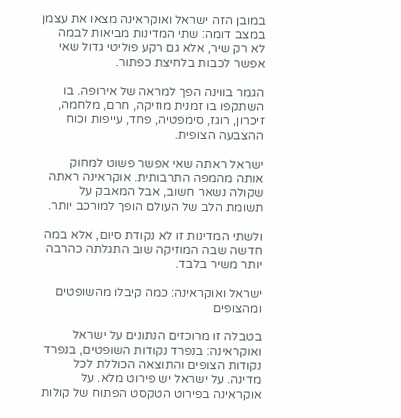במובן הזה ישראל ואוקראינה מצאו את עצמן במצב דומה: שתי המדינות מביאות לבמה לא רק שיר, אלא גם רקע פוליטי גדול שאי אפשר לכבות בלחיצת כפתור.

הגמר בווינה הפך למראה של אירופה. בו השתקפו בו זמנית מוזיקה, חרם, מלחמה, זיכרון, רוגז, סימפטיה, פחד, עייפות וכוח ההצבעה הצופית.

ישראל ראתה שאי אפשר פשוט למחוק אותה מהמפה התרבותית. אוקראינה ראתה שקולה נשאר חשוב, אבל המאבק על תשומת הלב של העולם הופך למורכב יותר.

ולשתי המדינות זו לא נקודת סיום, אלא במה חדשה שבה המוזיקה שוב התגלתה כהרבה יותר משיר בלבד.

ישראל ואוקראינה: כמה קיבלו מהשופטים ומהצופים

בטבלה זו מרוכזים הנתונים על ישראל ואוקראינה: בנפרד נקודות השופטים, בנפרד נקודות הצופים והתוצאה הכוללת לכל מדינה. על ישראל יש פירוט מלא. על אוקראינה בפירוט הטקסט הפתוח של קולות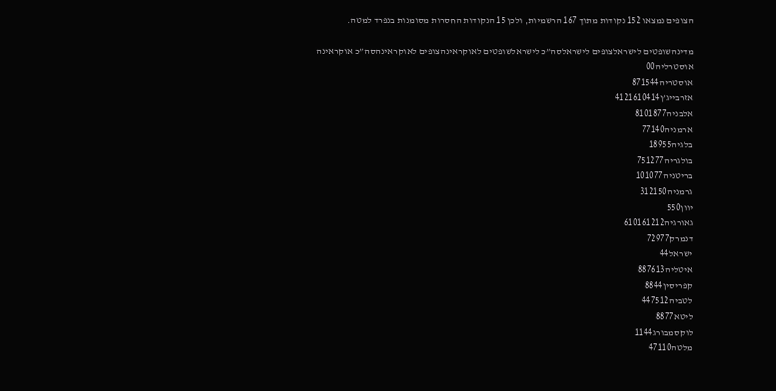הצופים נמצאו 152 נקודות מתוך 167 הרשמיות, ולכן 15 הנקודות החסרות מסומנות בנפרד למטה.

מדינהשופטים לישראלצופים לישראלסה”כ לישראלשופטים לאוקראינהצופים לאוקראינהסה”כ אוקראינה
אוסטרליה00
אוסטריה871544
אזרבייג’ן4121610414
אלבניה8101877
ארמניה77140
בלגיה18955
בולגריה751277
בריטניה101077
גרמניה312150
יוון550
גאורגיה610161212
דנמרק72977
ישראל44
איטליה887613
קפריסין8844
לטביה447512
ליטא8877
לוקסמבורג1144
מלטה47110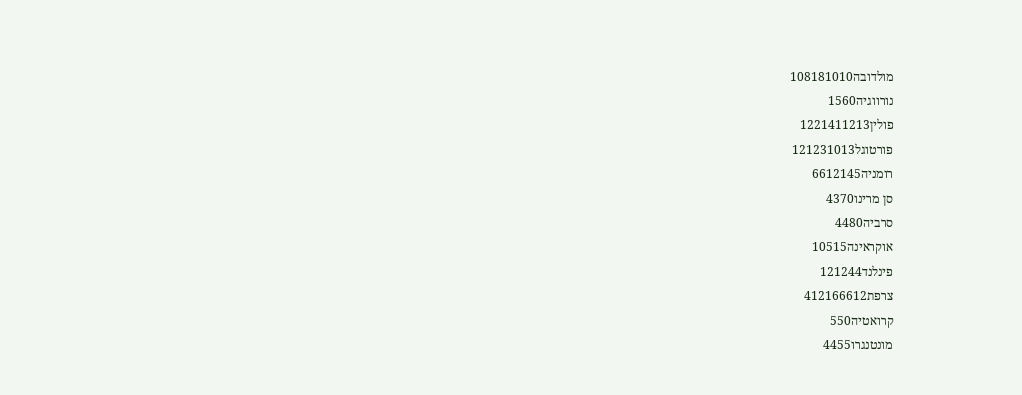מולדובה108181010
נורווגיה1560
פולין1221411213
פורטוגל121231013
רומניה6612145
סן מרינו4370
סרביה4480
אוקראינה10515
פינלנד121244
צרפת412166612
קרואטיה550
מונטנגרו4455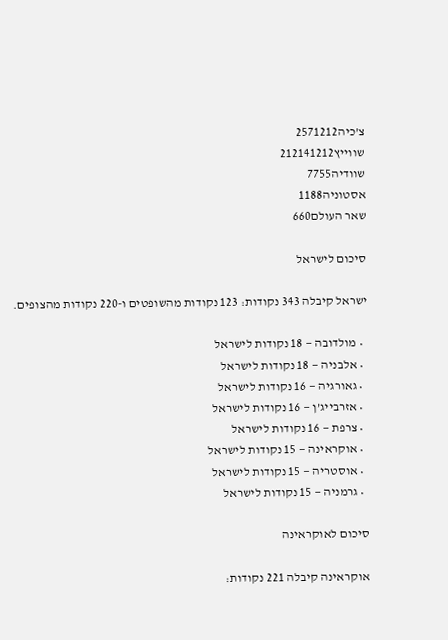צ’כיה2571212
שווייץ212141212
שוודיה7755
אסטוניה1188
שאר העולם660

סיכום לישראל

ישראל קיבלה 343 נקודות: 123 נקודות מהשופטים ו-220 נקודות מהצופים.

  • מולדובה — 18 נקודות לישראל
  • אלבניה — 18 נקודות לישראל
  • גאורגיה — 16 נקודות לישראל
  • אזרבייג’ן — 16 נקודות לישראל
  • צרפת — 16 נקודות לישראל
  • אוקראינה — 15 נקודות לישראל
  • אוסטריה — 15 נקודות לישראל
  • גרמניה — 15 נקודות לישראל

סיכום לאוקראינה

אוקראינה קיבלה 221 נקודות: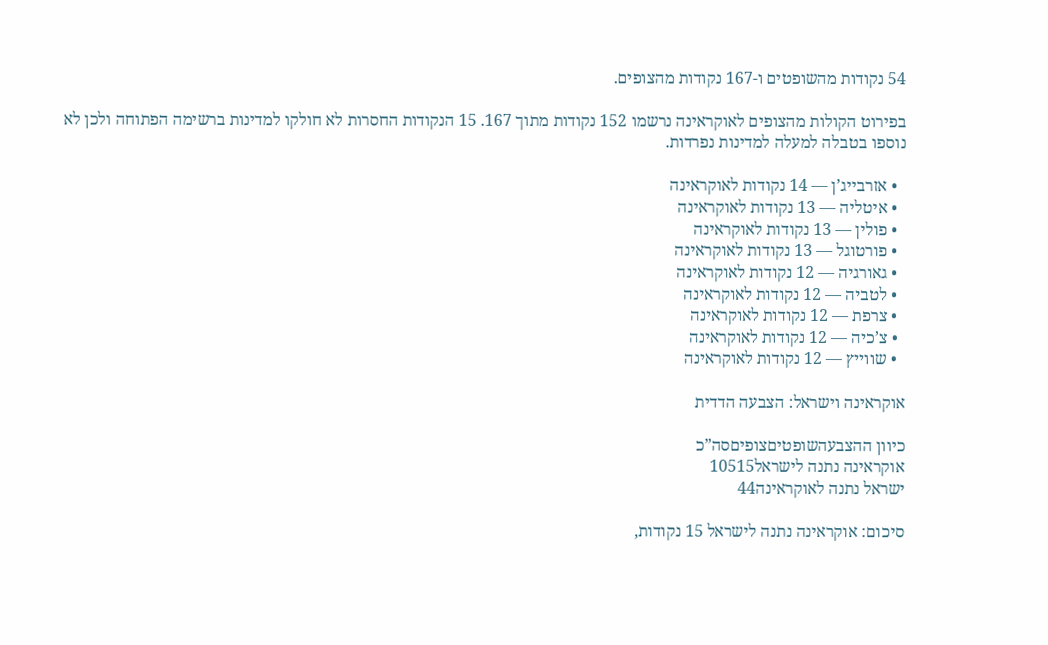54 נקודות מהשופטים ו-167 נקודות מהצופים.

בפירוט הקולות מהצופים לאוקראינה נרשמו 152 נקודות מתוך 167. 15 הנקודות החסרות לא חולקו למדינות ברשימה הפתוחה ולכן לא נוספו בטבלה למעלה למדינות נפרדות.

  • אזרבייג’ן — 14 נקודות לאוקראינה
  • איטליה — 13 נקודות לאוקראינה
  • פולין — 13 נקודות לאוקראינה
  • פורטוגל — 13 נקודות לאוקראינה
  • גאורגיה — 12 נקודות לאוקראינה
  • לטביה — 12 נקודות לאוקראינה
  • צרפת — 12 נקודות לאוקראינה
  • צ’כיה — 12 נקודות לאוקראינה
  • שווייץ — 12 נקודות לאוקראינה

אוקראינה וישראל: הצבעה הדדית

כיוון ההצבעהשופטיםצופיםסה”כ
אוקראינה נתנה לישראל10515
ישראל נתנה לאוקראינה44

סיכום: אוקראינה נתנה לישראל 15 נקודות,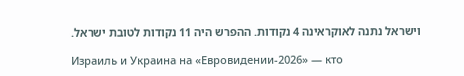וישראל נתנה לאוקראינה 4 נקודות. ההפרש היה 11 נקודות לטובת ישראל.

Израиль и Украина на «Евровидении-2026» — кто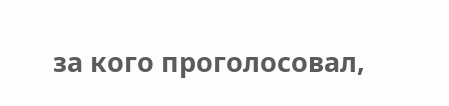за кого проголосовал,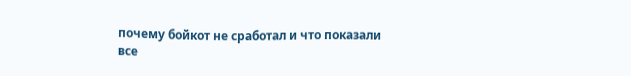почему бойкот не сработал и что показали все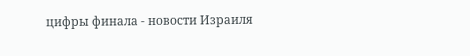цифры финала - новости Израиля